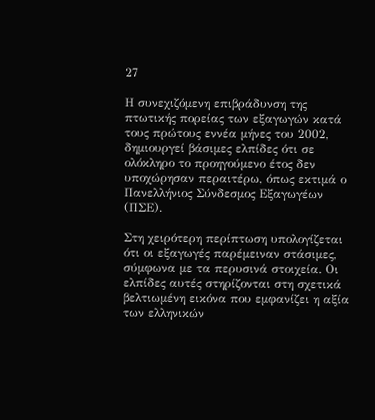27

Η συνεχιζόμενη επιβράδυνση της πτωτικής πορείας των εξαγωγών κατά τους πρώτους εννέα μήνες του 2002, δημιουργεί βάσιμες ελπίδες ότι σε ολόκληρο το προηγούμενο έτος δεν υποχώρησαν περαιτέρω, όπως εκτιμά ο Πανελλήνιος Σύνδεσμος Εξαγωγέων (ΠΣΕ).

Στη χειρότερη περίπτωση υπολογίζεται ότι οι εξαγωγές παρέμειναν στάσιμες, σύμφωνα με τα περυσινά στοιχεία. Οι ελπίδες αυτές στηρίζονται στη σχετικά βελτιωμένη εικόνα που εμφανίζει η αξία των ελληνικών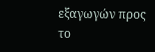εξαγωγών προς το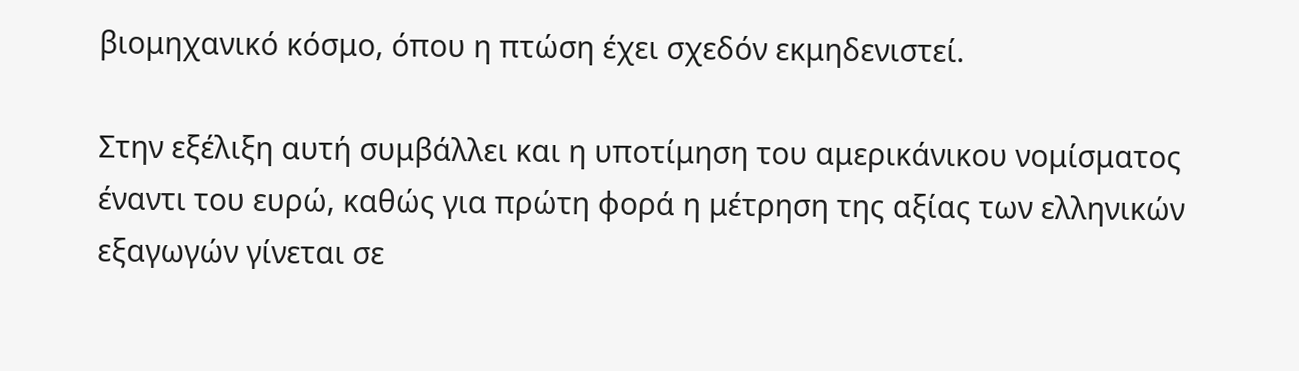βιομηχανικό κόσμο, όπου η πτώση έχει σχεδόν εκμηδενιστεί.

Στην εξέλιξη αυτή συμβάλλει και η υποτίμηση του αμερικάνικου νομίσματος έναντι του ευρώ, καθώς για πρώτη φορά η μέτρηση της αξίας των ελληνικών εξαγωγών γίνεται σε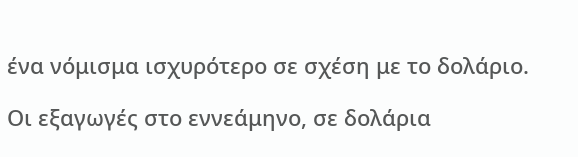ένα νόμισμα ισχυρότερο σε σχέση με το δολάριο.

Οι εξαγωγές στο εννεάμηνο, σε δολάρια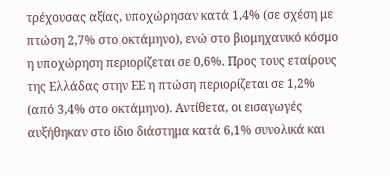τρέχουσας αξίας, υποχώρησαν κατά 1,4% (σε σχέση με πτώση 2,7% στο οκτάμηνο), ενώ στο βιομηχανικό κόσμο η υποχώρηση περιορίζεται σε 0,6%. Προς τους εταίρους της Ελλάδας στην ΕΕ η πτώση περιορίζεται σε 1,2% (από 3,4% στο οκτάμηνο). Αντίθετα, οι εισαγωγές αυξήθηκαν στο ίδιο διάστημα κατά 6,1% συνολικά και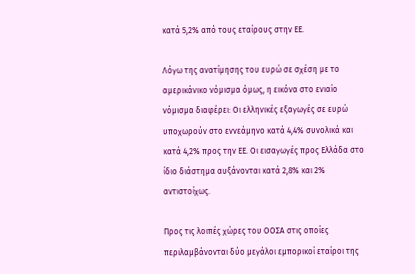κατά 5,2% από τους εταίρους στην ΕΕ.

Λόγω της ανατίμησης του ευρώ σε σχέση με το αμερικάνικο νόμισμα όμως, η εικόνα στο ενιαίο νόμισμα διαφέρει: Οι ελληνικές εξαγωγές σε ευρώ υποχωρούν στο εννεάμηνο κατά 4,4% συνολικά και κατά 4,2% προς την ΕΕ. Οι εισαγωγές προς Ελλάδα στο ίδιο διάστημα αυξάνονται κατά 2,8% και 2% αντιστοίχως.

Προς τις λοιπές χώρες του ΟΟΣΑ στις οποίες περιλαμβάνονται δύο μεγάλοι εμπορικοί εταίροι της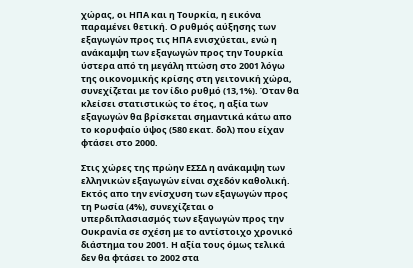χώρας, οι ΗΠΑ και η Τουρκία, η εικόνα παραμένει θετική. Ο ρυθμός αύξησης των εξαγωγών προς τις ΗΠΑ ενισχύεται, ενώ η ανάκαμψη των εξαγωγών προς την Τουρκία ύστερα από τη μεγάλη πτώση στο 2001 λόγω της οικονομικής κρίσης στη γειτονική χώρα, συνεχίζεται με τον ίδιο ρυθμό (13,1%). Όταν θα κλείσει στατιστικώς το έτος, η αξία των εξαγωγών θα βρίσκεται σημαντικά κάτω απο το κορυφαίο ύψος (580 εκατ. δολ) που είχαν φτάσει στο 2000.

Στις χώρες της πρώην ΕΣΣΔ η ανάκαμψη των ελληνικών εξαγωγών είναι σχεδόν καθολική. Εκτός απο την ενίσχυση των εξαγωγών προς τη Ρωσία (4%), συνεχίζεται ο υπερδιπλασιασμός των εξαγωγών προς την Ουκρανία σε σχέση με το αντίστοιχο χρονικό διάστημα του 2001. Η αξία τους όμως τελικά δεν θα φτάσει το 2002 στα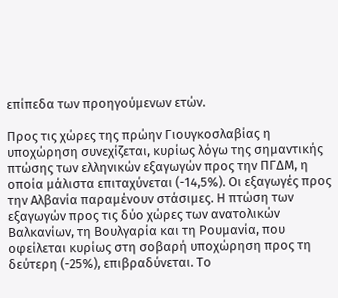επίπεδα των προηγούμενων ετών.

Προς τις χώρες της πρώην Γιουγκοσλαβίας η υποχώρηση συνεχίζεται, κυρίως λόγω της σημαντικής πτώσης των ελληνικών εξαγωγών προς την ΠΓΔΜ, η οποία μάλιστα επιταχύνεται (-14,5%). Οι εξαγωγές προς την Αλβανία παραμένουν στάσιμες. Η πτώση των εξαγωγών προς τις δύο χώρες των ανατολικών Βαλκανίων, τη Βουλγαρία και τη Ρουμανία, που οφείλεται κυρίως στη σοβαρή υποχώρηση προς τη δεύτερη (-25%), επιβραδύνεται. Το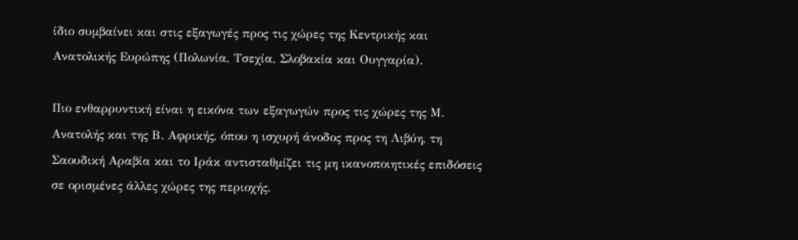ίδιο συμβαίνει και στις εξαγωγές προς τις χώρες της Κεντρικής και Ανατολικής Ευρώπης (Πολωνία, Τσεχία, Σλοβακία και Ουγγαρία).

Πιο ενθαρρυντική είναι η εικόνα των εξαγωγών προς τις χώρες της Μ. Ανατολής και της Β. Αφρικής, όπου η ισχυρή άνοδος προς τη Λιβύη, τη Σαουδική Αραβία και το Ιράκ αντισταθμίζει τις μη ικανοποιητικές επιδόσεις σε ορισμένες άλλες χώρες της περιοχής.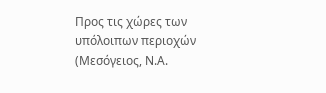Προς τις χώρες των υπόλοιπων περιοχών (Μεσόγειος, Ν.Α.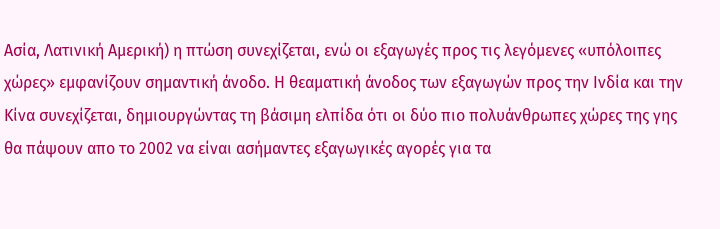Ασία, Λατινική Αμερική) η πτώση συνεχίζεται, ενώ οι εξαγωγές προς τις λεγόμενες «υπόλοιπες χώρες» εμφανίζουν σημαντική άνοδο. Η θεαματική άνοδος των εξαγωγών προς την Ινδία και την Κίνα συνεχίζεται, δημιουργώντας τη βάσιμη ελπίδα ότι οι δύο πιο πολυάνθρωπες χώρες της γης θα πάψουν απο το 2002 να είναι ασήμαντες εξαγωγικές αγορές για τα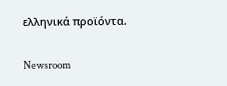ελληνικά προϊόντα.

Newsroom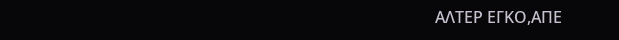ΑΛΤΕΡ ΕΓΚΟ,ΑΠΕ